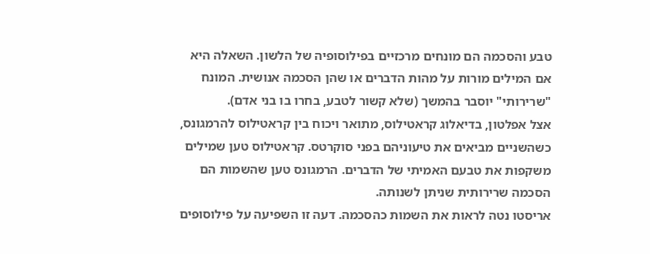טבע והסכמה הם מונחים מרכזיים בפילוסופיה של הלשון. השאלה היא אם המילים מורות על מהות הדברים או שהן הסכמה אנושית. המונח "שרירותי" יוסבר בהמשך (שלא קשור לטבע, בחרו בו בני אדם).
אצל אפלטון, בדיאלוג קראטילוס, מתואר ויכוח בין קראטילוס להרמגונס, כשהשניים מביאים את טיעוניהם בפני סוקרטס. קראטילוס טען שמילים משקפות את טבעם האמיתי של הדברים. הרמגונס טען שהשמות הם הסכמה שרירותית שניתן לשנותה.
אריסטו נטה לראות את השמות כהסכמה. דעה זו השפיעה על פילוסופים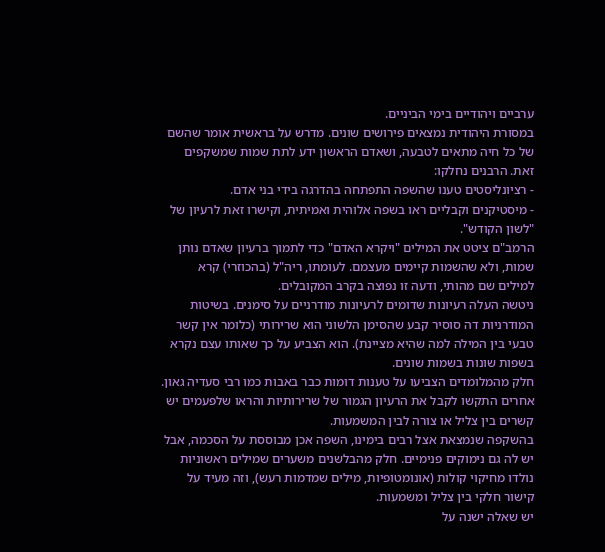ערביים ויהודיים בימי הביניים.
במסורת היהודית נמצאים פירושים שונים. מדרש על בראשית אומר שהשם של כל חיה מתאים לטבעה, ושאדם הראשון ידע לתת שמות שמשקפים זאת. הרבנים נחלקו:
- רציונליסטים טענו שהשפה התפתחה בהדרגה בידי בני אדם.
- מיסטיקנים וקבליים ראו בשפה אלוהית ואמיתית, וקישרו זאת לרעיון של "לשון הקודש".
הרמב"ם ציטט את המילים "ויקרא האדם" כדי לתמוך ברעיון שאדם נותן שמות, ולא שהשמות קיימים מעצמם. לעומתו, ריה"ל (בהכוזרי) קרא למילים שם מהותי, ודעה זו נפוצה בקרב המקובלים.
ניטשה העלה רעיונות שדומים לרעיונות מודרניים על סימנים. בשיטות המודרניות דה סוסיר קבע שהסימן הלשוני הוא שרירותי (כלומר אין קשר טבעי בין המילה למה שהיא מציינת). הוא הצביע על כך שאותו עצם נקרא בשפות שונות בשמות שונים.
חלק מהמלומדים הצביעו על טענות דומות כבר באבות כמו רבי סעדיה גאון. אחרים התקשו לקבל את הרעיון הגמור של שרירותיות והראו שלפעמים יש קשרים בין צליל או צורה לבין המשמעות.
בהשקפה שנמצאת אצל רבים בימינו, השפה אכן מבוססת על הסכמה, אבל יש לה גם נימוקים פנימיים. חלק מהבלשנים משערים שמילים ראשוניות נולדו מחיקוי קולות (אונומטופיות, מילים שמדמות רעש), וזה מעיד על קישור חלקי בין צליל ומשמעות.
יש שאלה ישנה על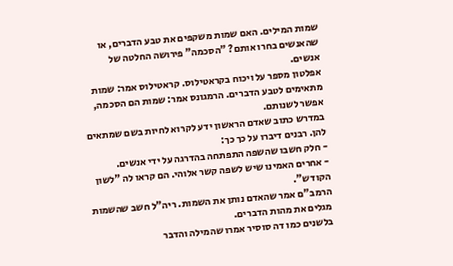שמות המילים. האם שמות משקפים את טבע הדברים, או שהאנשים בחרו אותם? "הסכמה" פירושה החלטה של אנשים.
אפלטון מספר על ויכוח בקראטילוס. קראטילוס אמר: שמות מתאימים לטבע הדברים. הרמגונס אמר: שמות הם הסכמה, אפשר לשנותם.
במדרש כתוב שאדם הראשון ידע לקרוא לחיות בשם שמתאים להן. רבנים דיברו על כך כך:
- חלק חשבו שהשפה התפתחה בהדרגה על ידי אנשים.
- אחרים האמינו שיש לשפה קשר אלוהי. הם קראו לה "לשון הקודש".
הרמב"ם אמר שהאדם נותן את השמות. ריה"ל חשב שהשמות מגלים את מהות הדברים.
בלשנים כמו דה סוסיר אמרו שהמילה והדבר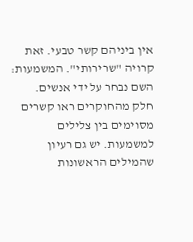אין ביניהם קשר טבעי. זאת קרויה "שרירותי". המשמעות: השם נבחר על ידי אנשים.
חלק מהחוקרים ראו קשרים מסוימים בין צלילים למשמעות. יש גם רעיון שהמילים הראשונות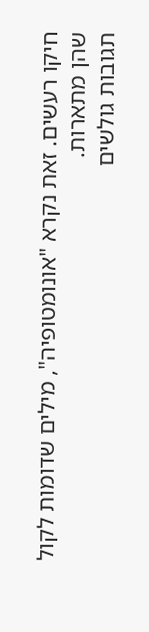חיקו רעשים. זאת נקרא "אונומטופיה", מילים שדומות לקול שהן מתארות.
תגובות גולשים